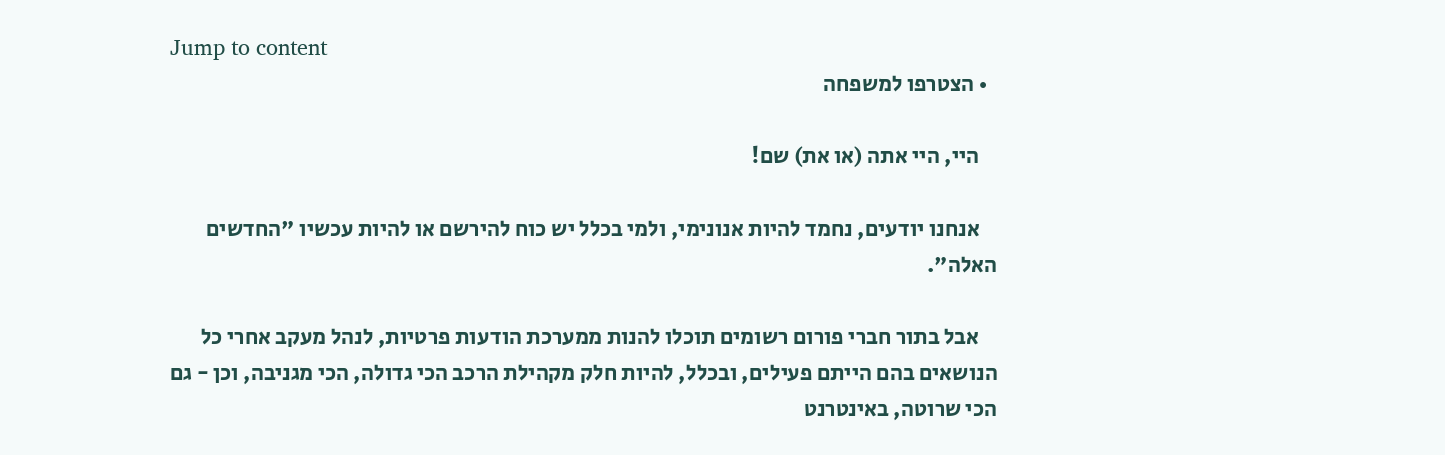Jump to content
  • הצטרפו למשפחה

    היי, היי אתה (או את) שם!

    אנחנו יודעים, נחמד להיות אנונימי, ולמי בכלל יש כוח להירשם או להיות עכשיו "החדשים האלה".

    אבל בתור חברי פורום רשומים תוכלו להנות ממערכת הודעות פרטיות, לנהל מעקב אחרי כל הנושאים בהם הייתם פעילים, ובכלל, להיות חלק מקהילת הרכב הכי גדולה, הכי מגניבה, וכן - גם הכי שרוטה, באינטרנט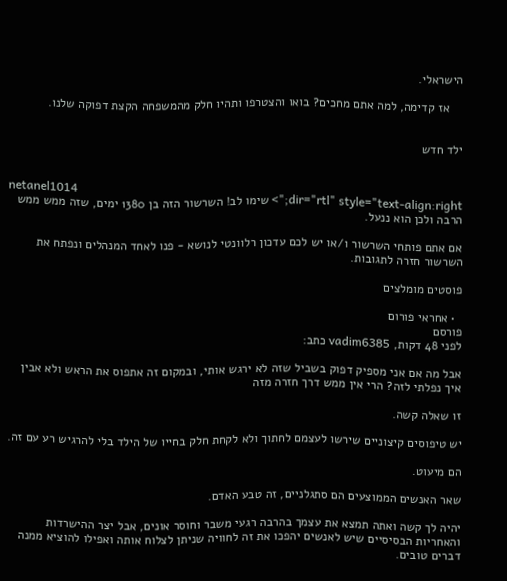הישראלי.

    אז קדימה, למה אתם מחכים? בואו והצטרפו ותהיו חלק מהמשפחה הקצת דפוקה שלנו.


ילד חדש


netanel1014
dir="rtl" style="text-align:right;"> שימו לב! השרשור הזה בן 1380 ימים, שזה ממש ממש הרבה ולכן הוא ננעל.

אם אתם פותחי השרשור ו/או יש לכם עדכון רלוונטי לנושא - פנו לאחד המנהלים ונפתח את השרשור חזרה לתגובות.

פוסטים מומלצים

  • אחראי פורום
פורסם
לפני 48 דקות, vadim6385 כתב:

אבל מה אם אני מספיק דפוק בשביל שזה לא ירגש אותי, ובמקום זה אתפוס את הראש ולא אבין איך נפלתי לזה? הרי אין ממש דרך חזרה מזה

זו שאלה קשה.

יש טיפוסים קיצוניים שירשו לעצמם לחתוך ולא לקחת חלק בחייו של הילד בלי להרגיש רע עם זה.

הם מיעוט.

שאר האנשים הממוצעים הם סתגלניים, זה טבע האדם.

יהיה לך קשה ואתה תמצא את עצמך בהרבה רגעי משבר וחוסר אונים, אבל יצר ההישרדות והאחריות הבסיסיים שיש לאנשים יהפכו את זה לחוויה שניתן לצלוח אותה ואפילו להוציא ממנה דברים טובים.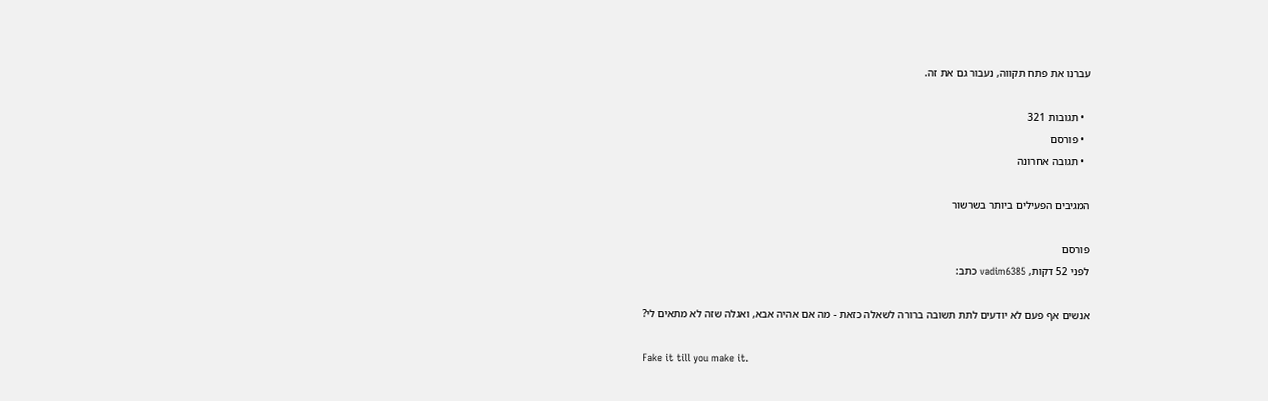עברנו את פתח תקווה, נעבור גם את זה.

  • תגובות 321
  • פורסם
  • תגובה אחרונה

המגיבים הפעילים ביותר בשרשור

פורסם
לפני 52 דקות, vadim6385 כתב:

אנשים אף פעם לא יודעים לתת תשובה ברורה לשאלה כזאת - מה אם אהיה אבא, ואגלה שזה לא מתאים לי?

Fake it till you make it.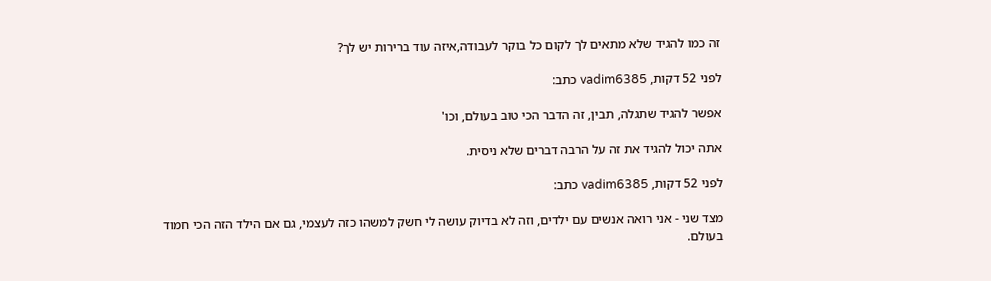זה כמו להגיד שלא מתאים לך לקום כל בוקר לעבודה,איזה עוד ברירות יש לך?

לפני 52 דקות, vadim6385 כתב:

אפשר להגיד שתגלה, תבין, זה הדבר הכי טוב בעולם, וכו'

אתה יכול להגיד את זה על הרבה דברים שלא ניסית.

לפני 52 דקות, vadim6385 כתב:

מצד שני - אני רואה אנשים עם ילדים, וזה לא בדיוק עושה לי חשק למשהו כזה לעצמי, גם אם הילד הזה הכי חמוד בעולם.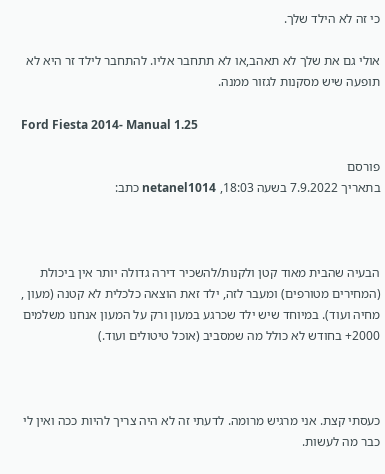כי זה לא הילד שלך.

אולי גם את שלך לא תאהב,או לא תתחבר אליו. להתחבר לילד זר היא לא תופעה שיש מסקנות לגזור ממנה.

Ford Fiesta 2014- Manual 1.25

פורסם
בתאריך 7.9.2022 בשעה 18:03, netanel1014 כתב:



הבעיה שהבית מאוד קטן ולקנות/להשכיר דירה גדולה יותר אין ביכולת (המחירים מטורפים) ומעבר לזה, ילד זאת הוצאה כלכלית לא קטנה (מעון , מחיה ועוד). במיוחד שיש ילד שכרגע במעון ורק על המעון אנחנו משלמים 2000+ בחודש לא כולל מה שמסביב (אוכל טיטולים ועוד.)



כעסתי קצת. אני מרגיש מרומה. לדעתי זה לא היה צריך להיות ככה ואין לי כבר מה לעשות.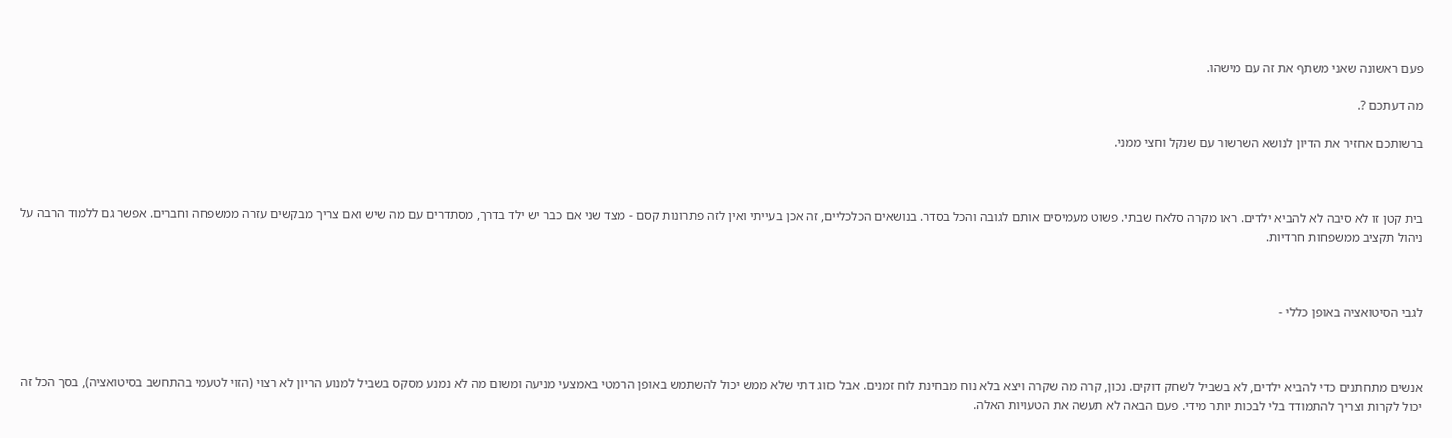פעם ראשונה שאני משתף את זה עם מישהו.

מה דעתכם ?.

ברשותכם אחזיר את הדיון לנושא השרשור עם שנקל וחצי ממני.



בית קטן זו לא סיבה לא להביא ילדים. ראו מקרה סלאח שבתי. פשוט מעמיסים אותם לגובה והכל בסדר. בנושאים הכלכליים, זה אכן בעייתי ואין לזה פתרונות קסם - מצד שני אם כבר יש ילד בדרך, מסתדרים עם מה שיש ואם צריך מבקשים עזרה ממשפחה וחברים. אפשר גם ללמוד הרבה על ניהול תקציב ממשפחות חרדיות.



לגבי הסיטואציה באופן כללי -



אנשים מתחתנים כדי להביא ילדים, לא בשביל לשחק דוקים. נכון, קרה מה שקרה ויצא בלא נוח מבחינת לוח זמנים. אבל כזוג דתי שלא ממש יכול להשתמש באופן הרמטי באמצעי מניעה ומשום מה לא נמנע מסקס בשביל למנוע הריון לא רצוי (הזוי לטעמי בהתחשב בסיטואציה), בסך הכל זה יכול לקרות וצריך להתמודד בלי לבכות יותר מידי. פעם הבאה לא תעשה את הטעויות האלה.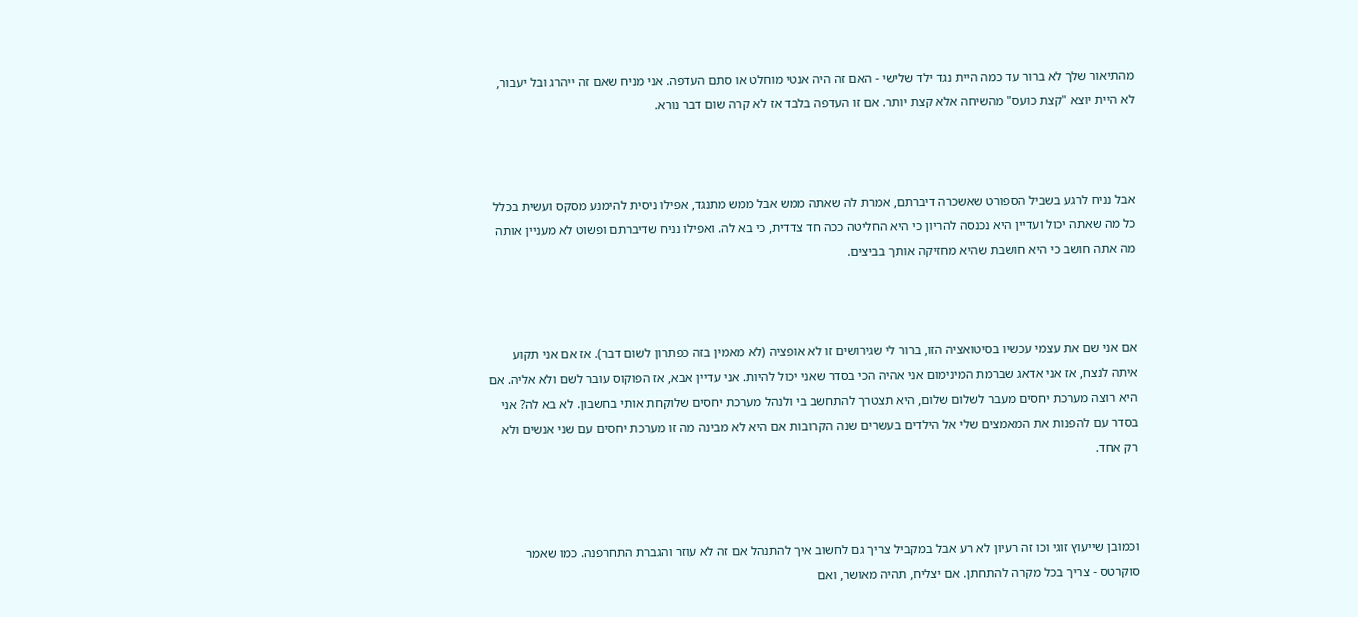מהתיאור שלך לא ברור עד כמה היית נגד ילד שלישי - האם זה היה אנטי מוחלט או סתם העדפה. אני מניח שאם זה ייהרג ובל יעבור, לא היית יוצא "קצת כועס" מהשיחה אלא קצת יותר. אם זו העדפה בלבד אז לא קרה שום דבר נורא.



אבל נניח לרגע בשביל הספורט שאשכרה דיברתם, אמרת לה שאתה ממש אבל ממש מתנגד, אפילו ניסית להימנע מסקס ועשית בכלל כל מה שאתה יכול ועדיין היא נכנסה להריון כי היא החליטה ככה חד צדדית, כי בא לה. ואפילו נניח שדיברתם ופשוט לא מעניין אותה מה אתה חושב כי היא חושבת שהיא מחזיקה אותך בביצים.



אם אני שם את עצמי עכשיו בסיטואציה הזו, ברור לי שגירושים זו לא אופציה (לא מאמין בזה כפתרון לשום דבר). אז אם אני תקוע איתה לנצח, אז אני אדאג שברמת המינימום אני אהיה הכי בסדר שאני יכול להיות. אני עדיין אבא, אז הפוקוס עובר לשם ולא אליה. אם היא רוצה מערכת יחסים מעבר לשלום שלום, היא תצטרך להתחשב בי ולנהל מערכת יחסים שלוקחת אותי בחשבון. לא בא לה? אני בסדר עם להפנות את המאמצים שלי אל הילדים בעשרים שנה הקרובות אם היא לא מבינה מה זו מערכת יחסים עם שני אנשים ולא רק אחד.



וכמובן שייעוץ זוגי וכו זה רעיון לא רע אבל במקביל צריך גם לחשוב איך להתנהל אם זה לא עוזר והגברת התחרפנה. כמו שאמר סוקרטס - צריך בכל מקרה להתחתן. אם יצליח, תהיה מאושר, ואם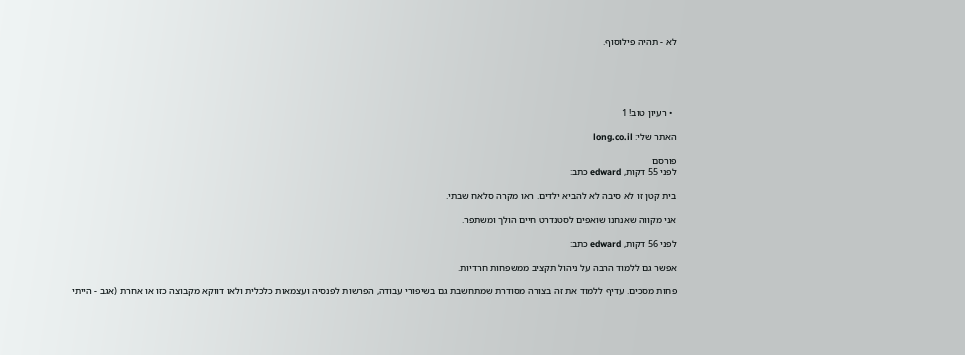לא - תהיה פילוסוף.





  • רעיון טוב! 1

האתר שלי: long.co.il

פורסם
לפני 55 דקות, edward כתב:

בית קטן זו לא סיבה לא להביא ילדים. ראו מקרה סלאח שבתי.

אני מקווה שאנחנו שואפים לסטנדרט חיים הולך ומשתפר.

לפני 56 דקות, edward כתב:

אפשר גם ללמוד הרבה על ניהול תקציב ממשפחות חרדיות.

פחות מסכים. עדיף ללמוד את זה בצורה מסודרת שמתחשבת גם בשיפורי עבודה, הפרשות לפנסיה ועצמאות כלכלית ולאו דווקא מקבוצה כזו או אחרת (אגב - הייתי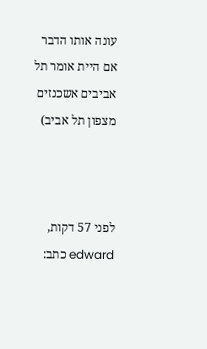עונה אותו הדבר אם היית אומר תל אביבים אשכנזים מצפון תל אביב)



לפני 57 דקות, edward כתב: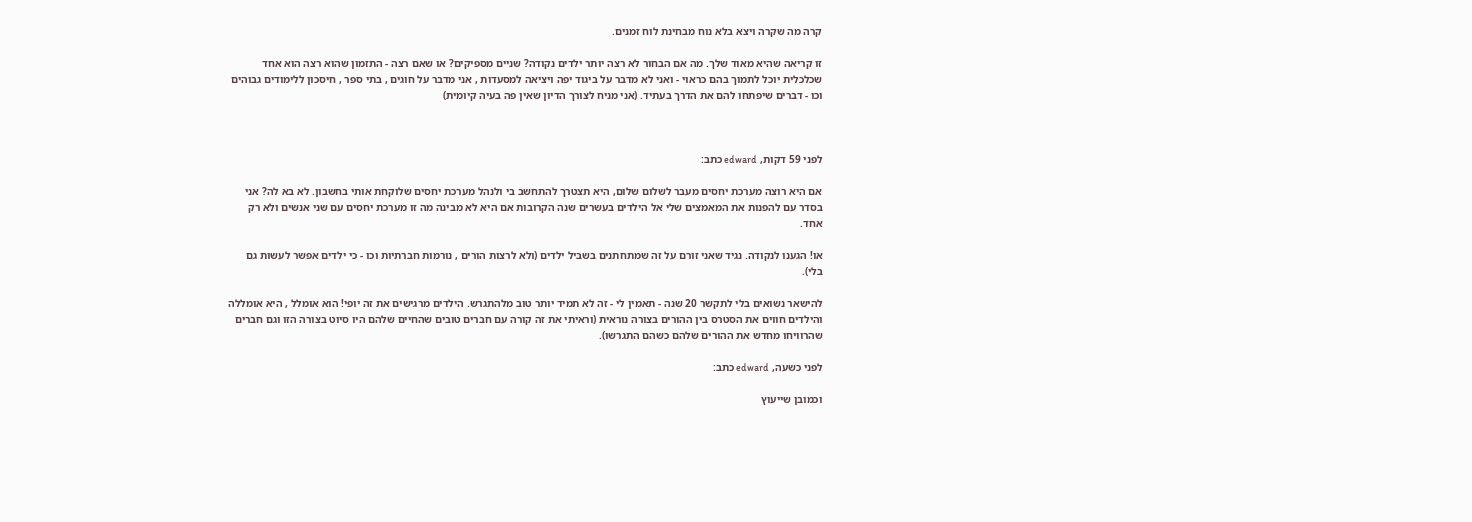קרה מה שקרה ויצא בלא נוח מבחינת לוח זמנים.

זו קריאה שהיא מאוד שלך. מה אם הבחור לא רצה יותר ילדים נקודה? שניים מספיקים? או שאם רצה - התזמון שהוא רצה הוא אחד שכלכלית יוכל לתמוך בהם כראוי - ואני לא מדבר על ביגוד יפה ויציאה למסעדות , אני מדבר על חוגים , בתי ספר , חיסכון ללימודים גבוהים וכו - דברים שיפתחו להם את הדרך בעתיד. (אני מניח לצורך הדיון שאין פה בעיה קיומית)



לפני 59 דקות, edward כתב:

אם היא רוצה מערכת יחסים מעבר לשלום שלום, היא תצטרך להתחשב בי ולנהל מערכת יחסים שלוקחת אותי בחשבון. לא בא לה? אני בסדר עם להפנות את המאמצים שלי אל הילדים בעשרים שנה הקרובות אם היא לא מבינה מה זו מערכת יחסים עם שני אנשים ולא רק אחד.

או! הגענו לנקודה. נגיד שאני זורם על זה שמתחתנים בשביל ילדים (ולא לרצות הורים , נורמות חברתיות וכו - כי ילדים אפשר לעשות גם בלי).

להישאר נשואים בלי לתקשר 20 שנה - תאמין לי - זה לא תמיד יותר טוב מלהתגרש. הילדים מרגישים את זה יופי! הוא אומלל , היא אומללה והילדים חווים את הסטרס בין ההורים בצורה נוראית (וראיתי את זה קורה עם חברים טובים שהחיים שלהם היו סיוט בצורה הזו וגם חברים שהרוויחו מחדש את ההורים שלהם כשהם התגרשו).

לפני כשעה, edward כתב:

וכמובן שייעוץ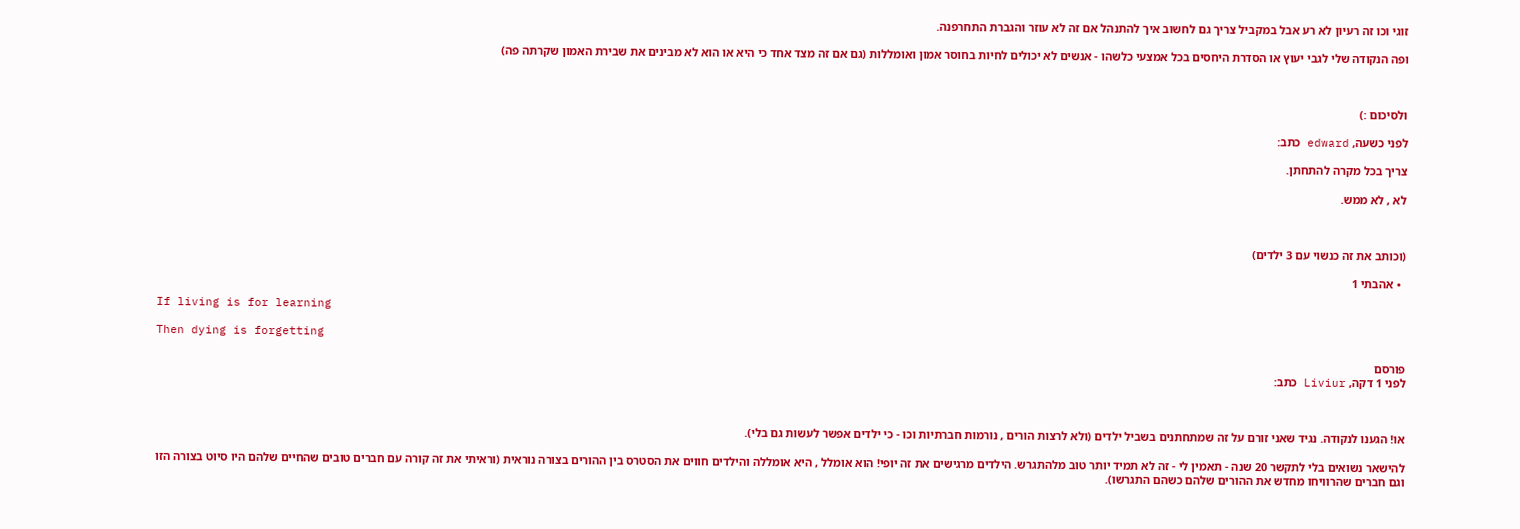זוגי וכו זה רעיון לא רע אבל במקביל צריך גם לחשוב איך להתנהל אם זה לא עוזר והגברת התחרפנה.

ופה הנקודה שלי לגבי יעוץ או הסדרת היחסים בכל אמצעי כלשהו - אנשים לא יכולים לחיות בחוסר אמון ואומללות (גם אם זה מצד אחד כי היא או הוא לא מבינים את שבירת האמון שקרתה פה)



ולסיכום :)

לפני כשעה, edward כתב:

צריך בכל מקרה להתחתן.

לא , לא ממש.



(וכותב את זה כנשוי עם 3 ילדים)

  • אהבתי 1

If living is for learning

Then dying is forgetting

פורסם
לפני 1 דקה, Liviur כתב:



או! הגענו לנקודה. נגיד שאני זורם על זה שמתחתנים בשביל ילדים (ולא לרצות הורים , נורמות חברתיות וכו - כי ילדים אפשר לעשות גם בלי).

להישאר נשואים בלי לתקשר 20 שנה - תאמין לי - זה לא תמיד יותר טוב מלהתגרש. הילדים מרגישים את זה יופי! הוא אומלל , היא אומללה והילדים חווים את הסטרס בין ההורים בצורה נוראית (וראיתי את זה קורה עם חברים טובים שהחיים שלהם היו סיוט בצורה הזו וגם חברים שהרוויחו מחדש את ההורים שלהם כשהם התגרשו).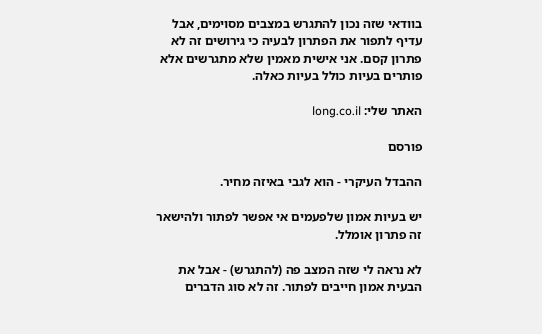בוודאי שזה נכון להתגרש במצבים מסוימים, אבל עדיף לתפור את הפתרון לבעיה כי גירושים זה לא פתרון קסם. אני אישית מאמין שלא מתגרשים אלא פותרים בעיות כולל בעיות כאלה.

האתר שלי: long.co.il

פורסם

ההבדל העיקרי - הוא לגבי באיזה מחיר.

יש בעיות אמון שלפעמים אי אפשר לפתור ולהישאר זה פתרון אומלל.

לא נראה לי שזה המצב פה (להתגרש) - אבל את הבעית אמון חייבים לפתור. זה לא סוג הדברים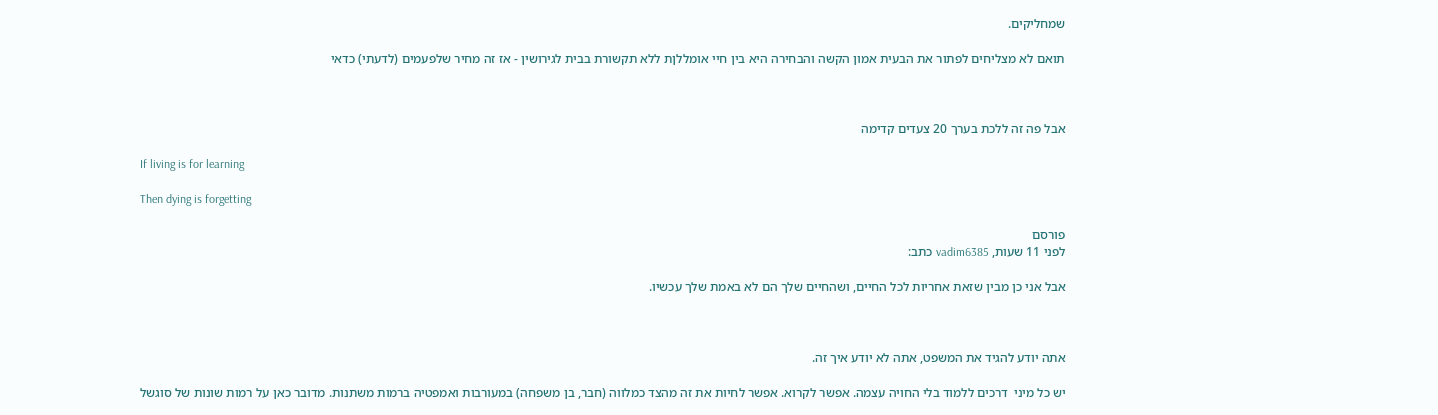שמחליקים.

תואם לא מצליחים לפתור את הבעית אמון הקשה והבחירה היא בין חיי אומללןת ללא תקשורת בבית לגירושין - אז זה מחיר שלפעמים (לדעתי) כדאי



אבל פה זה ללכת בערך 20 צעדים קדימה

If living is for learning

Then dying is forgetting

פורסם
לפני 11 שעות, vadim6385 כתב:

אבל אני כן מבין שזאת אחריות לכל החיים, ושהחיים שלך הם לא באמת שלך עכשיו.



אתה יודע להגיד את המשפט, אתה לא יודע איך זה.

יש כל מיני  דרכים ללמוד בלי החויה עצמה. אפשר לקרוא. אפשר לחיות את זה מהצד כמלווה (חבר, בן משפחה) במעורבות ואמפטיה ברמות משתנות. מדובר כאן על רמות שונות של סוגשל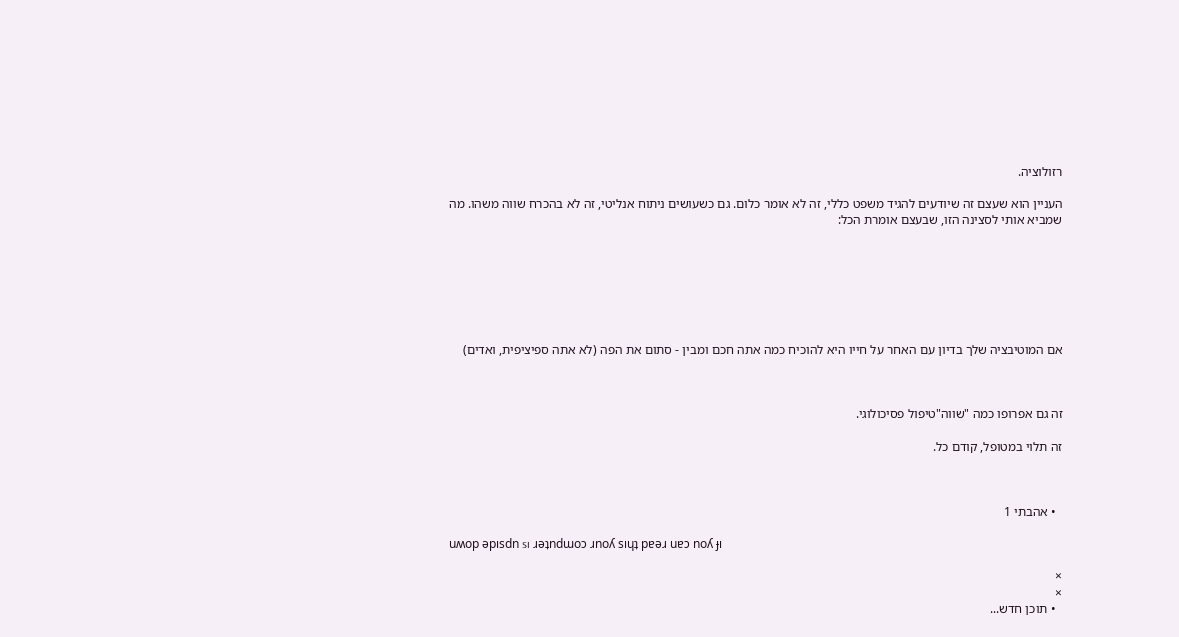רזולוציה.

העניין הוא שעצם זה שיודעים להגיד משפט כללי, זה לא אומר כלום. גם כשעושים ניתוח אנליטי, זה לא בהכרח שווה משהו. מה שמביא אותי לסצינה הזו, שבעצם אומרת הכל:







אם המוטיבציה שלך בדיון עם האחר על חייו היא להוכיח כמה אתה חכם ומבין - סתום את הפה (לא אתה ספיציפית, ואדים)



זה גם אפרופו כמה "שווה"טיפול פסיכולוגי.

זה תלוי במטופל, קודם כל.



  • אהבתי 1

uʍop ǝpısdn sı ɹǝʇndɯoɔ ɹnoʎ sıɥʇ pɐǝɹ uɐɔ noʎ ɟı

×
×
  • תוכן חדש...